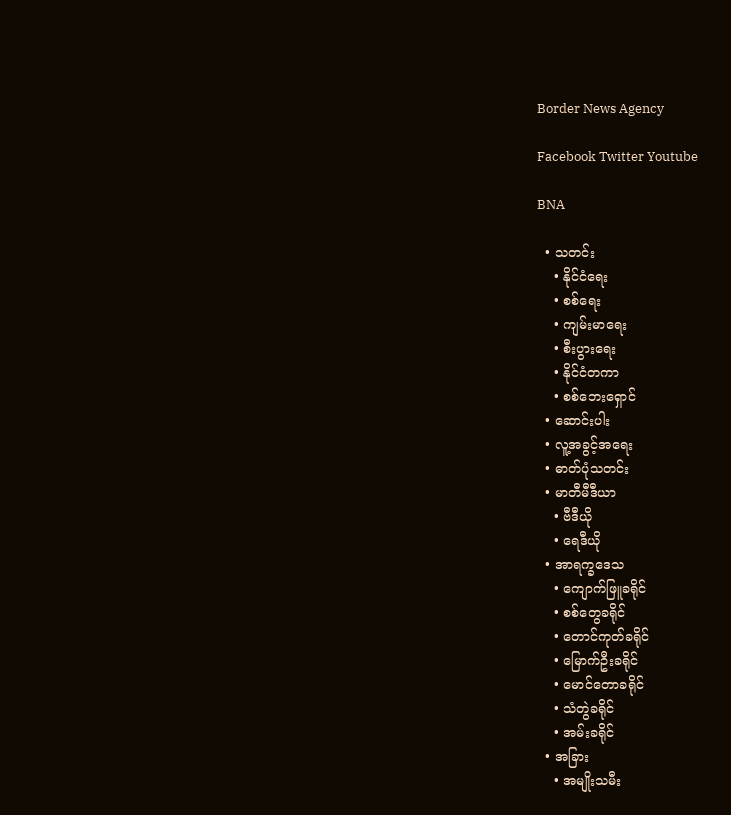Border News Agency

Facebook Twitter Youtube

BNA

  • သတင်း
    • နိုင်ငံရေး
    • စစ်ရေး
    • ကျမ်းမာရေး
    • စီးပွားရေး
    • နိုင်ငံတကာ
    • စစ်ဘေးရှောင်
  • ဆောင်းပါး
  • လူ့အခွင့်အရေး
  • ဓာတ်ပုံသတင်း
  • မာတီမီဒီယာ
    • ဗီဒီယို
    • ရေဒီယို
  • အာရက္ခဒေသ
    • ကျောက်ဖြူခရိုင်
    • စစ်တွေခရိုင်
    • တောင်ကုတ်ခရိုင်
    • မြောက်ဦးခရိုင်
    • မောင်တောခရိုင်
    • သံတွဲခရိုင်
    • အမ်းခရိုင်
  • အခြား
    • အမျိုးသမီး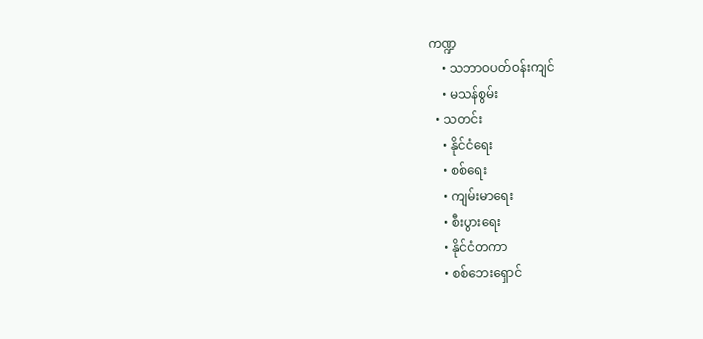ကဏ္ဍ
    • သဘာဝပတ်ဝန်းကျင်
    • မသန်စွမ်း
  • သတင်း
    • နိုင်ငံရေး
    • စစ်ရေး
    • ကျမ်းမာရေး
    • စီးပွားရေး
    • နိုင်ငံတကာ
    • စစ်ဘေးရှောင်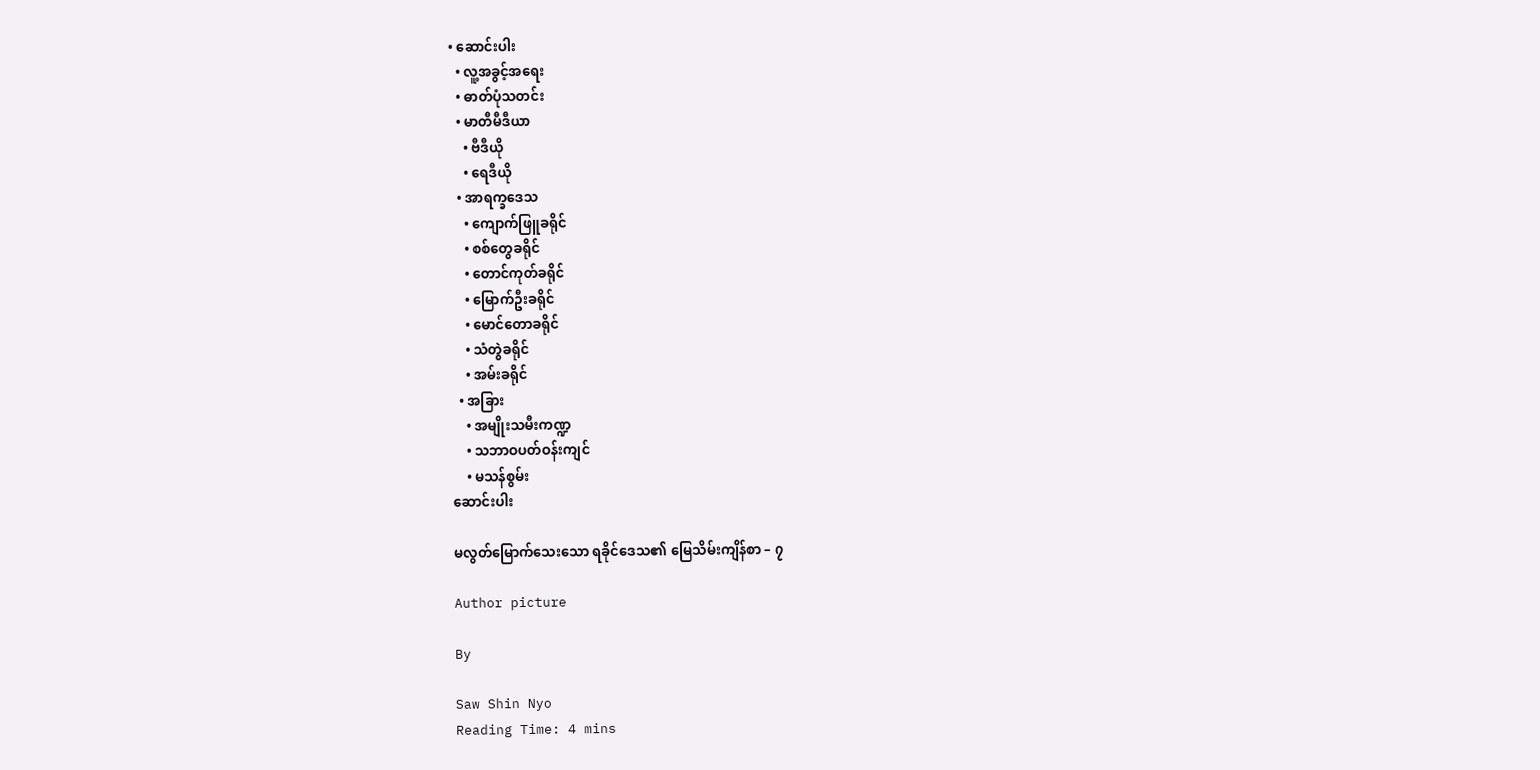• ဆောင်းပါး
  • လူ့အခွင့်အရေး
  • ဓာတ်ပုံသတင်း
  • မာတီမီဒီယာ
    • ဗီဒီယို
    • ရေဒီယို
  • အာရက္ခဒေသ
    • ကျောက်ဖြူခရိုင်
    • စစ်တွေခရိုင်
    • တောင်ကုတ်ခရိုင်
    • မြောက်ဦးခရိုင်
    • မောင်တောခရိုင်
    • သံတွဲခရိုင်
    • အမ်းခရိုင်
  • အခြား
    • အမျိုးသမီးကဏ္ဍ
    • သဘာဝပတ်ဝန်းကျင်
    • မသန်စွမ်း
ဆောင်းပါး

မလွတ်မြောက်သေးသော ရခိုင်ဒေသ၏ မြေသိမ်းကျိန်စာ – ၇

Author picture

By

Saw Shin Nyo
Reading Time: 4 mins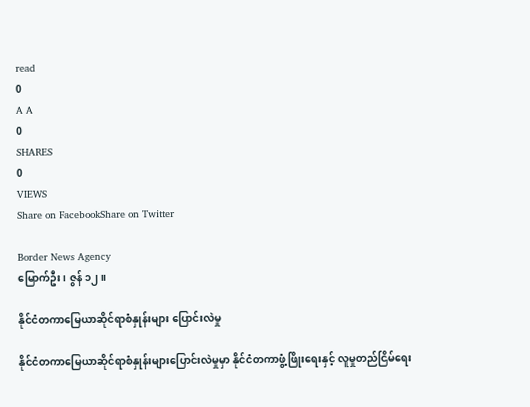read
0
A A
0
SHARES
0
VIEWS
Share on FacebookShare on Twitter

Border News Agency
မြောက်ဦး၊ ဇွန် ၁၂။

နိုင်ငံတကာမြေယာဆိုင်ရာစံနှုန်းများ ပြောင်းလဲမှု

နိုင်ငံတကာမြေယာဆိုင်ရာစံနှုန်းများပြောင်းလဲမှုမှာ နိုင်ငံတကာဖွံ့ဖြိုးရေးနှင့် လူမှုတည်ငြိမ်ရေး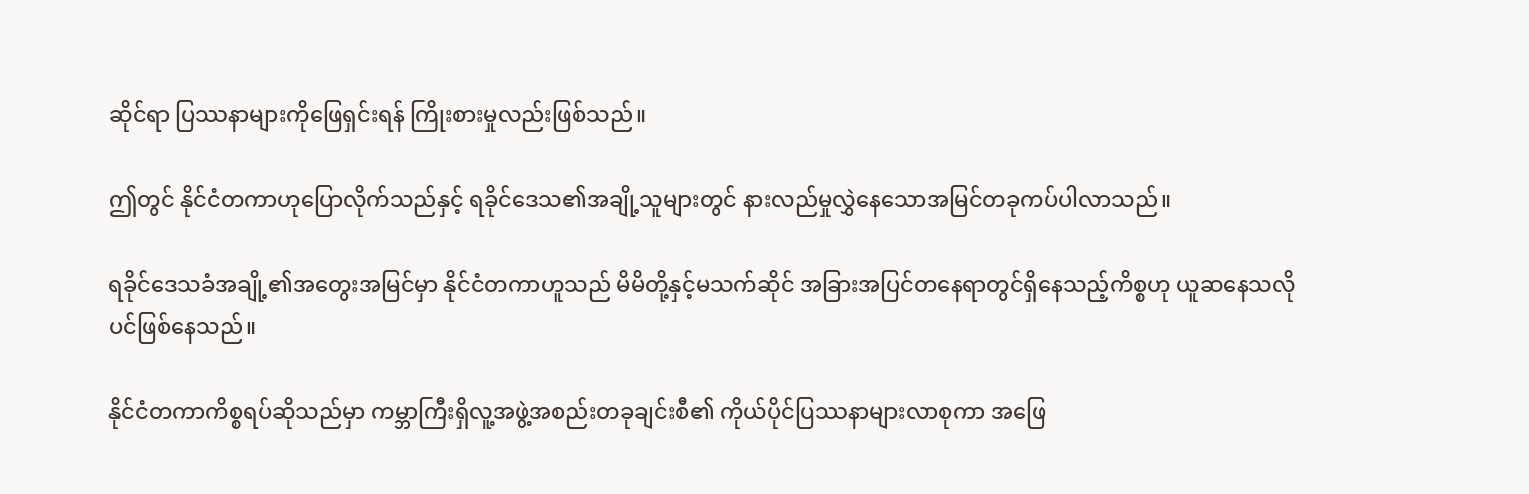ဆိုင်ရာ ပြဿနာများကိုဖြေရှင်းရန် ကြိုးစားမှုလည်းဖြစ်သည်။

ဤတွင် နိုင်ငံတကာဟုပြောလိုက်သည်နှင့် ရခိုင်ဒေသ၏အချို့သူများတွင် နားလည်မှုလွှဲနေသောအမြင်တခုကပ်ပါလာသည်။

ရခိုင်ဒေသခံအချို့၏အတွေးအမြင်မှာ နိုင်ငံတကာဟူသည် မိမိတို့နှင့်မသက်ဆိုင် အခြားအပြင်တနေရာတွင်ရှိနေသည့်ကိစ္စဟု ယူဆနေသလိုပင်ဖြစ်နေသည်။

နိုင်ငံတကာကိစ္စရပ်ဆိုသည်မှာ ကမ္ဘာကြီးရှိလူ့အဖွဲ့အစည်းတခုချင်းစီ၏ ကိုယ်ပိုင်ပြဿနာများလာစုကာ အဖြေ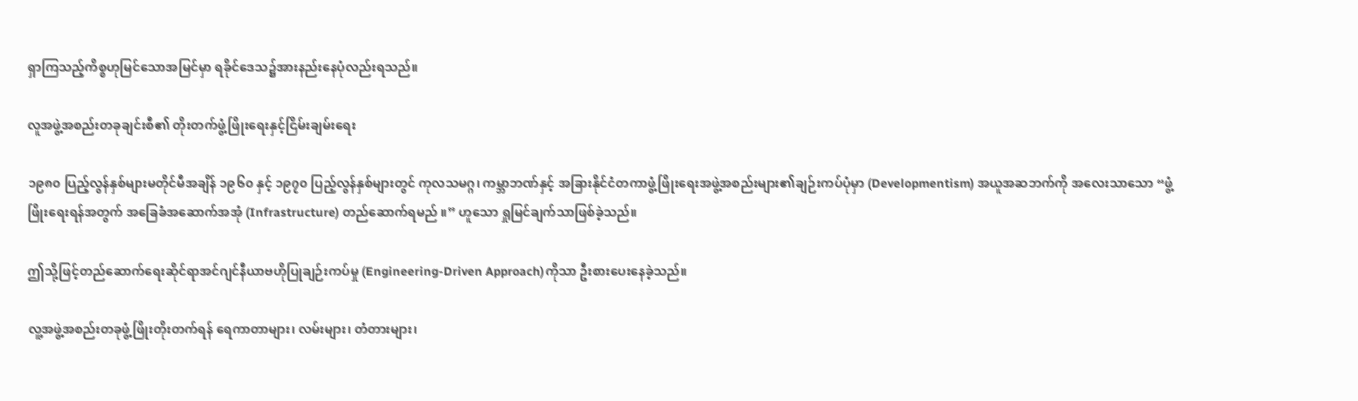ရှာကြသည့်ကိစ္စဟုမြင်သောအမြင်မှာ ရခိုင်ဒေသ၌အားနည်းနေပုံလည်းရသည်။

လူအဖွဲ့အစည်းတခုချင်းစီ၏ တိုးတက်ဖွံ့ဖြိုးရေးနှင့်ငြိမ်းချမ်းရေး

၁၉၈၀ ပြည့်လွန်နှစ်များမတိုင်မီအချိန် ၁၉၆၀ နှင့် ၁၉၇၀ ပြည့်လွန်နှစ်များတွင် ကုလသမဂ္ဂ၊ ကမ္ဘာဘဏ်နှင့် အခြားနိုင်ငံတကာဖွံ့ဖြိုးရေးအဖွဲ့အစည်းများ၏ချဉ်းကပ်ပုံမှာ (Developmentism) အယူအဆဘက်ကို အလေးသာသော “ဖွံ့ဖြိုးရေးရန်အတွက် အခြေခံအဆောက်အအုံ (Infrastructure) တည်ဆောက်ရမည် ။” ဟူသော ရှုမြင်ချက်သာဖြစ်ခဲ့သည်။

ဤသို့ဖြင့်တည်ဆောက်ရေးဆိုင်ရာအင်ဂျင်နီယာဗဟိုပြုချဉ်းကပ်မှု (Engineering-Driven Approach)ကိုသာ ဦးစားပေးနေခဲ့သည်။

လူ့အဖွဲ့အစည်းတခုဖွံ့ဖြိုးတိုးတက်ရန် ရေကာတာများ၊ လမ်းများ၊ တံတားများ၊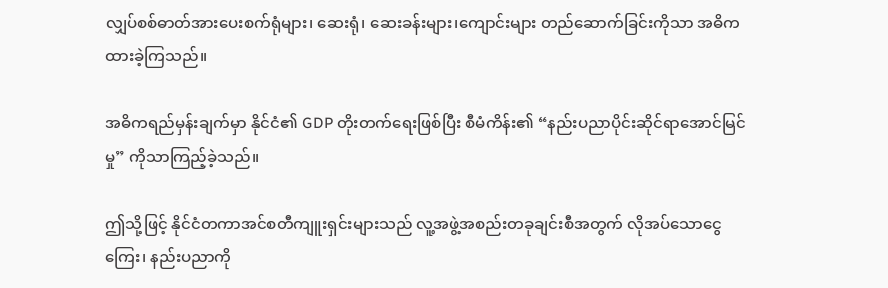လျှပ်စစ်ဓာတ်အားပေးစက်ရုံများ၊ ဆေးရုံ၊ ဆေးခန်းများ၊ကျောင်းများ တည်ဆောက်ခြင်းကိုသာ အဓိကထားခဲ့ကြသည်။

အဓိကရည်မှန်းချက်မှာ နိုင်ငံ၏ GDP တိုးတက်ရေးဖြစ်ပြီး စီမံကိန်း၏ “နည်းပညာပိုင်းဆိုင်ရာအောင်မြင်မှု” ကိုသာကြည့်ခဲ့သည်။

ဤသို့ဖြင့် နိုင်ငံတကာအင်စတီကျူးရှင်းများသည် လူ့အဖွဲ့အစည်းတခုချင်းစီအတွက် လိုအပ်သောငွေကြေး၊ နည်းပညာကို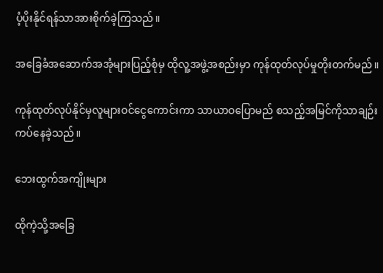ပံ့ပိုးနိုင်ရန်သာအားစိုက်ခဲ့ကြသည်။

အခြေခံအဆောက်အအုံများပြည့်စုံမှ ထိုလူ့အဖွဲ့အစည်းမှာ ကုန်ထုတ်လုပ်မှုတိုးတက်မည်။

ကုန်ထုတ်လုပ်နိုင်မှလူများဝင်ငွေကောင်းကာ သာယာဝပြောမည် စသည့်အမြင်ကိုသာချဉ်းကပ်နေခဲ့သည်။

ဘေးထွက်အကျိုးများ

ထိုကဲ့သို့အခြေ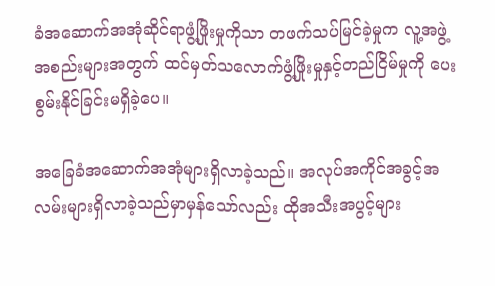ခံအဆောက်အအုံဆိုင်ရာဖွံ့ဖြိုးမှုကိုသာ တဖက်သပ်မြင်ခဲ့မှုက လူ့အဖွဲ့အစည်းများအတွက် ထင်မှတ်သလောက်ဖွံ့ဖြိုးမှုနှင့်တည်ငြိမ်မှုကို ပေးစွမ်းနိုင်ခြင်းမရှိခဲ့ပေ။

အခြေခံအဆောက်အအုံများရှိလာခဲ့သည်။ အလုပ်အကိုင်အခွင့်အလမ်းများရှိလာခဲ့သည်မှာမှန်သော်လည်း ထိုအသီးအပွင့်များ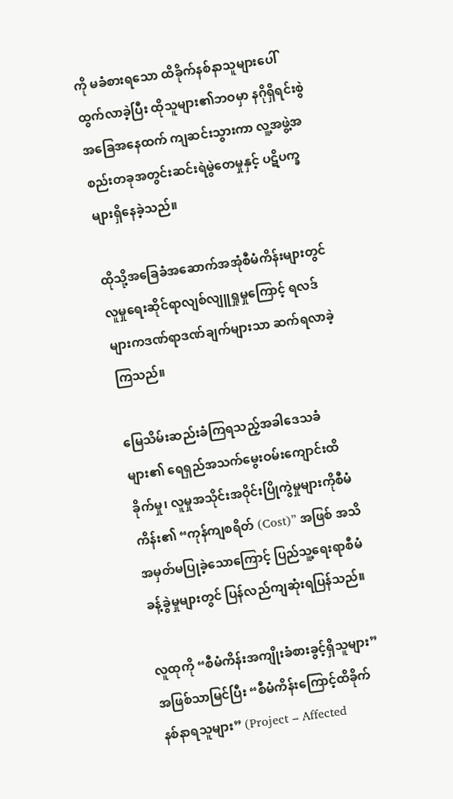ကို မခံစားရသော ထိခိုက်နစ်နာသူများပေါ်ထွက်လာခဲ့ပြီး ထိုသူများ၏ဘဝမှာ နဂိုရှိရင်းစွဲအခြေအနေထက် ကျဆင်းသွားကာ လူ့အဖွဲ့အစည်းတခုအတွင်းဆင်းရဲမွဲတေမှုနှင့် ပဋိပက္ခများရှိနေခဲ့သည်။

ထိုသို့အခြေခံအဆောက်အအုံစီမံကိန်းများတွင် လူမှုရေးဆိုင်ရာလျစ်လျူရှုမှုကြောင့် ရလဒ်များကဒဏ်ရာဒဏ်ချက်များသာ ဆက်ရလာခဲ့ကြသည်။

မြေသိမ်းဆည်းခံကြရသည့်အခါဒေသခံများ၏ ရေရှည်အသက်မွေးဝမ်းကျောင်းထိခိုက်မှု၊ လူမှုအသိုင်းအဝိုင်းပြိုကွဲမှုများကိုစီမံကိန်း၏ “ကုန်ကျစရိတ် (Cost)” အဖြစ် အသိအမှတ်မပြုခဲ့သောကြောင့် ပြည်သူ့ရေးရာစီမံခန့်ခွဲမှုများတွင် ပြန်လည်ကျဆုံးရပြန်သည်။

လူထုကို “စီမံကိန်းအကျိုးခံစားခွင့်ရှိသူများ” အဖြစ်သာမြင်ပြီး “စီမံကိန်းကြောင့်ထိခိုက်နစ်နာရသူများ” (Project – Affected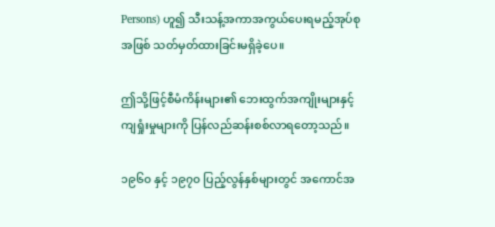Persons) ဟူ၍ သီးသန့်အကာအကွယ်ပေးရမည့်အုပ်စုအဖြစ် သတ်မှတ်ထားခြင်းမရှိခဲ့ပေ။

ဤသို့ဖြင့်စီမံကိန်းများ၏ ဘေးထွက်အကျိုးများနှင့်ကျရှုံးမှုများကို ပြန်လည်ဆန်းစစ်လာရတော့သည်။

၁၉၆၀ နှင့် ၁၉၇၀ ပြည့်လွန်နှစ်များတွင် အကောင်အ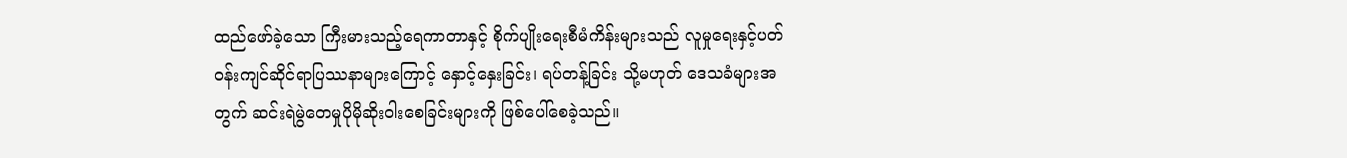ထည်ဖော်ခဲ့သော ကြီးမားသည့်ရေကာတာနှင့် စိုက်ပျိုးရေးစီမံကိန်းများသည် လူမှုရေးနှင့်ပတ်ဝန်းကျင်ဆိုင်ရာပြဿနာများကြောင့် နှောင့်နှေးခြင်း၊ ရပ်တန့်ခြင်း သို့မဟုတ် ဒေသခံများအတွက် ဆင်းရဲမွဲတေမှုပိုမိုဆိုးဝါးစေခြင်းများကို ဖြစ်ပေါ်စေခဲ့သည်။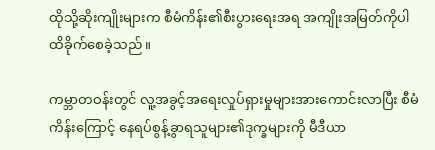ထိုသို့ဆိုးကျိုးများက စီမံကိန်း၏စီးပွားရေးအရ အကျိုးအမြတ်ကိုပါ ထိခိုက်စေခဲ့သည်။

ကမ္ဘာတဝန်းတွင် လူ့အခွင့်အရေးလှုပ်ရှားမှုများအားကောင်းလာပြီး စီမံကိန်းကြောင့် နေရပ်စွန့်ခွာရသူများ၏ဒုက္ခများကို မီဒီယာ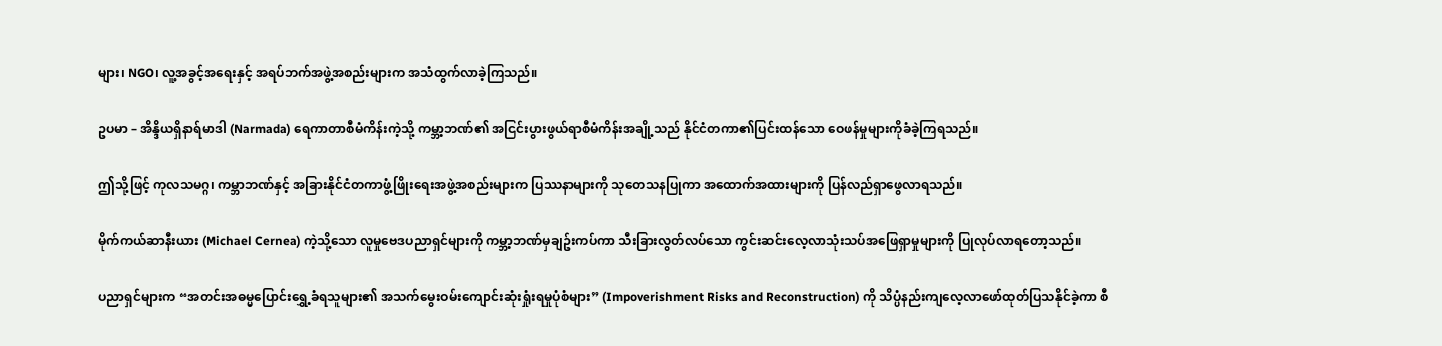များ၊ NGO၊ လူ့အခွင့်အရေးနှင့် အရပ်ဘက်အဖွဲ့အစည်းများက အသံထွက်လာခဲ့ကြသည်။

ဥပမာ – အိန္ဒိယရှိနာရ်မာဒါ (Narmada) ရေကာတာစီမံကိန်းကဲ့သို့ ကမ္ဘာ့ဘဏ်၏ အငြင်းပွားဖွယ်ရာစီမံကိန်းအချို့သည် နိုင်ငံတကာ၏ပြင်းထန်သော ဝေဖန်မှုများကိုခံခဲ့ကြရသည်။

ဤသို့ဖြင့် ကုလသမဂ္ဂ၊ ကမ္ဘာဘဏ်နှင့် အခြားနိုင်ငံတကာဖွံ့ဖြိုးရေးအဖွဲ့အစည်းများက ပြဿနာများကို သုတေသနပြုကာ အထောက်အထားများကို ပြန်လည်ရှာဖွေလာရသည်။

မိုက်ကယ်ဆာနီးယား (Michael Cernea) ကဲ့သို့သော လူမှုဗေဒပညာရှင်များကို ကမ္ဘာ့ဘဏ်မှချဥ်းကပ်ကာ သီးခြားလွတ်လပ်သော ကွင်းဆင်းလေ့လာသုံးသပ်အဖြေရှာမှုများကို ပြုလုပ်လာရတော့သည်။

ပညာရှင်များက “အတင်းအဓမ္မပြောင်းရွှေ့ခံရသူများ၏ အသက်မွေးဝမ်းကျောင်းဆုံးရှုံးရမှုပုံစံများ” (Impoverishment Risks and Reconstruction) ကို သိပ္ပံနည်းကျလေ့လာဖော်ထုတ်ပြသနိုင်ခဲ့ကာ စီ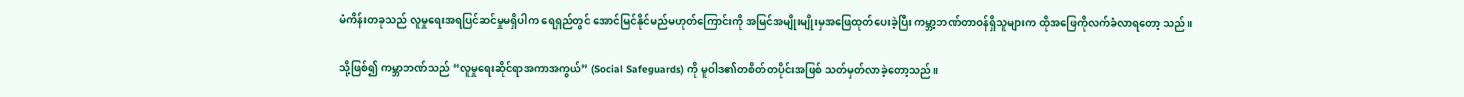မံကိန်းတခုသည် လူမှုရေးအရပြင်ဆင်မှုမရှိပါက ရေရှည်တွင် အောင်မြင်နိုင်မည်မဟုတ်ကြောင်းကို အမြင်အမျိုးမျိုးမှအဖြေထုတ်ပေးခဲ့ပြီး ကမ္ဘာ့ဘဏ်တာဝန်ရှိသူများက ထိုအဖြေကိုလက်ခံလာရတော့ သည်။

သို့ဖြစ်၍ ကမ္ဘာဘဏ်သည် “လူမှုရေးဆိုင်ရာအကာအကွယ်” (Social Safeguards) ကို မူဝါဒ၏တစိတ်တပိုင်းအဖြစ် သတ်မှတ်လာခဲ့တော့သည်။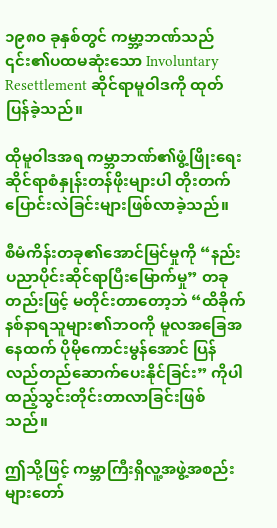၁၉၈၀ ခုနှစ်တွင် ကမ္ဘာ့ဘဏ်သည် ၎င်း၏ပထမဆုံးသော Involuntary Resettlement ဆိုင်ရာမူဝါဒကို ထုတ်ပြန်ခဲ့သည်။

ထိုမူဝါဒအရ ကမ္ဘာဘဏ်၏ဖွံ့ဖြိုးရေးဆိုင်ရာစံနှုန်းတန်ဖိုးများပါ တိုးတက်ပြောင်းလဲခြင်းများဖြစ်လာခဲ့သည်။

စီမံကိန်းတခု၏အောင်မြင်မှုကို “နည်းပညာပိုင်းဆိုင်ရာပြီးမြောက်မှု” တခုတည်းဖြင့် မတိုင်းတာတော့ဘဲ “ထိခိုက်နစ်နာရသူများ၏ဘဝကို မူလအခြေအနေထက် ပိုမိုကောင်းမွန်အောင် ပြန်လည်တည်ဆောက်ပေးနိုင်ခြင်း” ကိုပါ ထည့်သွင်းတိုင်းတာလာခြင်းဖြစ်သည်။

ဤသို့ဖြင့် ကမ္ဘာကြီးရှိလူ့အဖွဲ့အစည်းများတော်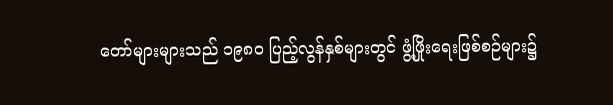တော်များများသည် ၁၉၈၀ ပြည့်လွန်နှစ်များတွင် ဖွံ့ဖြိုးရေးဖြစ်စဉ်များ၌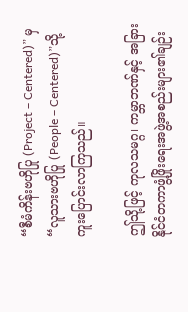“စီမံကိန်းဗဟိုပြု (Project – Centered)” မှ “လူသားဗဟိုပြု (People – Centered)”သို့ ကူးပြောင်းလာကြသည်။

ဤသို့ဖြင့် ကုလသမဂ္ဂ၊ ကမ္ဘာဘဏ်နှင့် အခြားနိုင်ငံတကာဖွံ့ဖြိုးရေးအဖွဲ့အစည်းများ၏ချဉ်း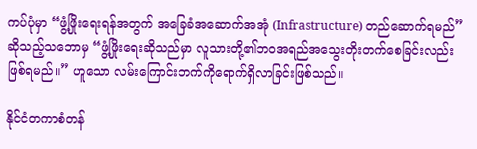ကပ်ပုံမှာ “ဖွံ့ဖြိုးရေးရန်အတွက် အခြေခံအဆောက်အအုံ (Infrastructure) တည်ဆောက်ရမည်” ဆိုသည့်သဘောမှ “ဖွံ့ဖြိုးရေးဆိုသည်မှာ လူသားတို့၏ဘဝအရည်အသွေးတိုးတက်စေခြင်းလည်းဖြစ်ရမည်။” ဟူသော လမ်းကြောင်းဘက်ကိုရောက်ရှိလာခြင်းဖြစ်သည်။

နိုင်ငံတကာစံတန်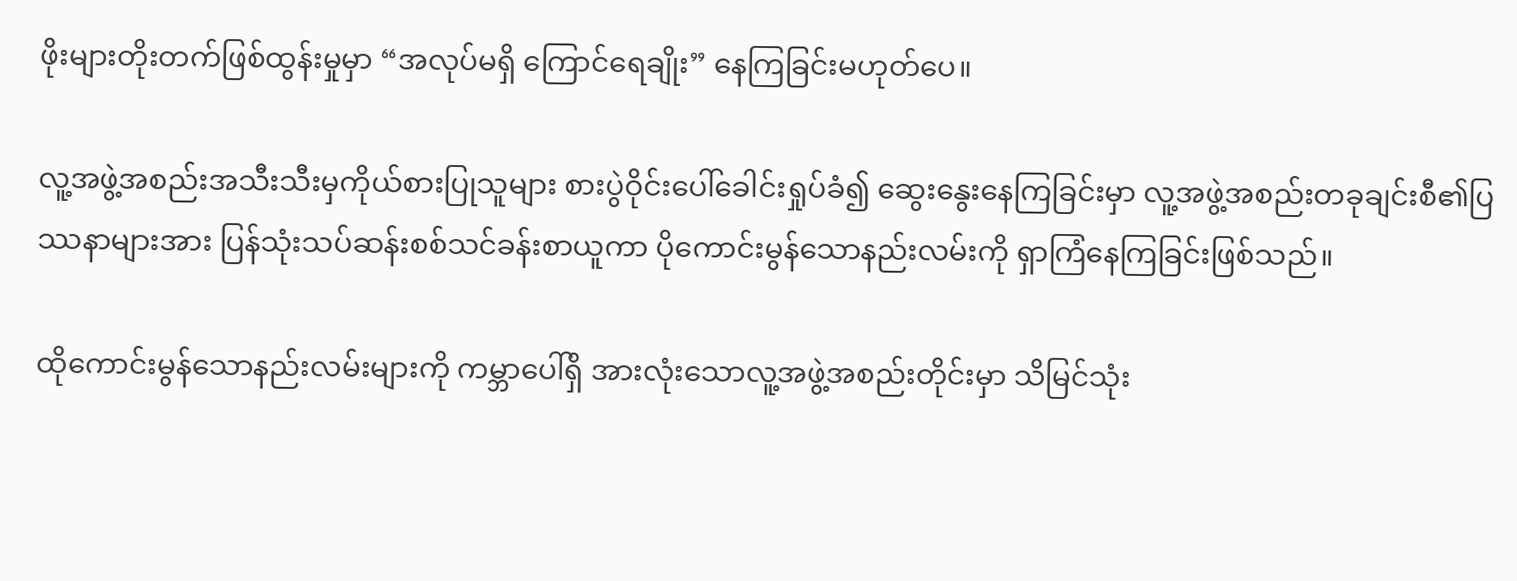ဖိုးများတိုးတက်ဖြစ်ထွန်းမှုမှာ “အလုပ်မရှိ ကြောင်ရေချိုး” နေကြခြင်းမဟုတ်ပေ။

လူ့အဖွဲ့အစည်းအသီးသီးမှကိုယ်စားပြုသူများ စားပွဲဝိုင်းပေါ်ခေါင်းရှုပ်ခံ၍ ဆွေးနွေးနေကြခြင်းမှာ လူ့အဖွဲ့အစည်းတခုချင်းစီ၏ပြဿနာများအား ပြန်သုံးသပ်ဆန်းစစ်သင်ခန်းစာယူကာ ပိုကောင်းမွန်သောနည်းလမ်းကို ရှာကြံနေကြခြင်းဖြစ်သည်။

ထိုကောင်းမွန်သောနည်းလမ်းများကို ကမ္ဘာပေါ်ရှိ အားလုံးသောလူ့အဖွဲ့အစည်းတိုင်းမှာ သိမြင်သုံး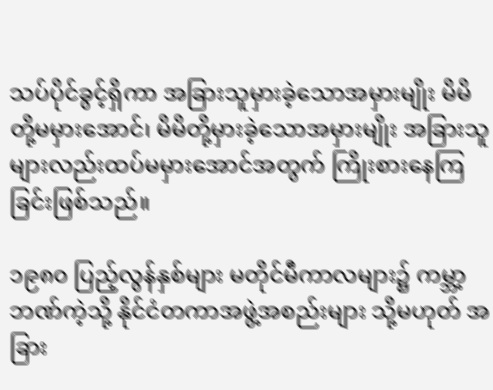သပ်ပိုင်ခွင့်ရှိကာ အခြားသူမှားခဲ့သောအမှားမျိုး မိမိတို့မမှားအောင်၊ မိမိတို့မှားခဲ့သောအမှားမျိုး အခြားသူများလည်းထပ်မမှားအောင်အတွက် ကြိုးစားနေကြခြင်းဖြစ်သည်။

၁၉၈၀ ပြည့်လွန်နှစ်များ မတိုင်မီကာလများ၌ ကမ္ဘာ့ဘဏ်ကဲ့သို့ နိုင်ငံတကာအဖွဲ့အစည်းများ သို့မဟုတ် အခြား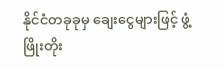နိုင်ငံတခုခုမှ ချေးငွေများဖြင့် ဖွံ့ဖြိုးတိုး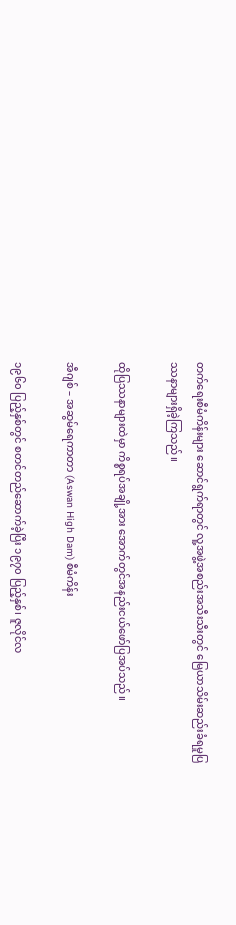တက်ရေးစီမံကိန်းများ ဆောင်ရွက်ရာတွင် လူ့အဖွဲ့အစည်းအသီးသီးတွင် မြေယာသိမ်းဆည်းခံရမှုပြဿနာများရှိခဲ့ကြသည်။

ထိုပြဿနာများထဲမှာ ကိစ္စရပ်အချို့အား အောက်တွင်အနည်းငယ်ဖော်ပြအပ်သည်။

အီဂျစ် – အဆွမ်ရေကာတာ (Aswan High Dam) စီမံကိန်း

၁၉၆၀ ပြည့်နှစ်တွင် စတင်တည်ဆောက်ခဲ့ပြီး ၁၉၇၀ ပြည့်နှစ်၊ ဇူလိုင်လ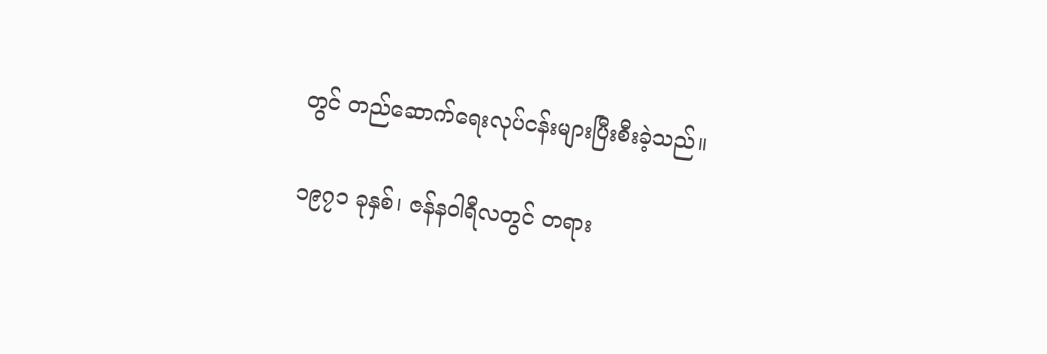တွင် တည်ဆောက်ရေးလုပ်ငန်းများပြီးစီးခဲ့သည်။

၁၉၇၁ ခုနှစ်၊ ဇန်နဝါရီလတွင် တရား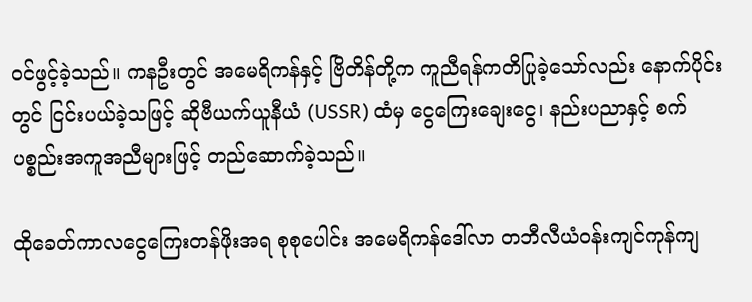ဝင်ဖွင့်ခဲ့သည်။ ကနဦးတွင် အမေရိကန်နှင့် ဗြိတိန်တို့က ကူညီရန်ကတိပြုခဲ့သော်လည်း နောက်ပိုင်းတွင် ငြင်းပယ်ခဲ့သဖြင့် ဆိုဗီယက်ယူနီယံ (USSR) ထံမှ ငွေကြေးချေးငွေ၊ နည်းပညာနှင့် စက်ပစ္စည်းအကူအညီများဖြင့် တည်ဆောက်ခဲ့သည်။

ထိုခေတ်ကာလငွေကြေးတန်ဖိုးအရ စုစုပေါင်း အမေရိကန်ဒေါ်လာ တဘီလီယံဝန်းကျင်ကုန်ကျ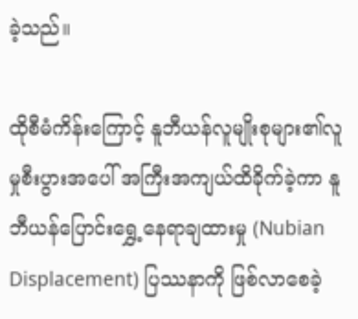ခဲ့သည်။

ထိုစီမံကိန်းကြောင့် နူဘီယန်လူမျိုးစုများ၏လူမှုစီးပွားအပေါ် အကြီးအကျယ်ထိခိုက်ခဲ့ကာ နူဘီယန်ပြောင်းရွှေ့နေရာချထားမှု (Nubian Displacement) ပြဿနာကို ဖြစ်လာစေခဲ့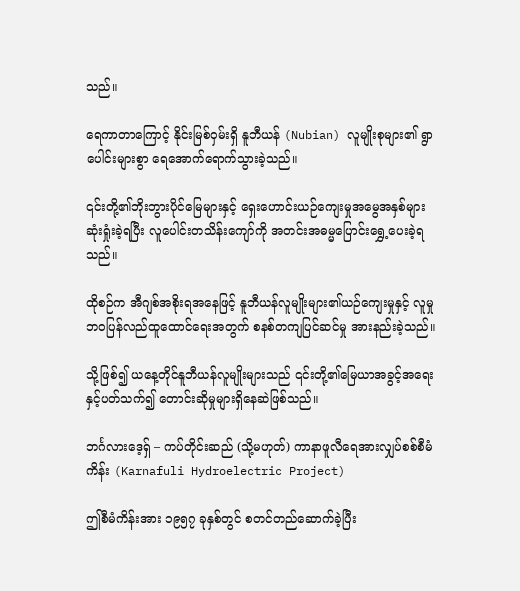သည်။

ရေကာတာကြောင့် နိုင်းမြစ်ဝှမ်းရှိ နူဘီယန် (Nubian) လူမျိုးစုများ၏ ရွာပေါင်းများစွာ ရေအောက်ရောက်သွားခဲ့သည်။

၎င်းတို့၏ဘိုးဘွားပိုင်မြေများနှင့် ရှေးဟောင်းယဉ်ကျေးမှုအမွေအနှစ်များဆုံးရှုံးခဲ့ရပြီး လူပေါင်းတသိန်းကျော်ကို အတင်းအဓမ္မပြောင်းရွှေ့ပေးခဲ့ရသည်။

ထိုစဉ်က အီဂျစ်အစိုးရအနေဖြင့် နူဘီယန်လူမျိုးများ၏ယဉ်ကျေးမှုနှင့် လူမှုဘဝပြန်လည်ထူထောင်ရေးအတွက် စနစ်တကျပြင်ဆင်မှု အားနည်းခဲ့သည်။

သို့ဖြစ်၍ ယနေ့တိုင်နူဘီယန်လူမျိုးများသည် ၎င်းတို့၏မြေယာအခွင့်အရေးနှင့်ပတ်သက်၍ တောင်းဆိုမှုများရှိနေဆဲဖြစ်သည်။

ဘင်္ဂလားဒေ့ရှ် – ကပ်တိုင်းဆည် (သို့မဟုတ်) ကာနာဖူလီရေအားလျှပ်စစ်စီမံကိန်း (Karnafuli Hydroelectric Project)

ဤစီမံကိန်းအား ၁၉၅၇ ခုနှစ်တွင် စတင်တည်ဆောက်ခဲ့ပြီး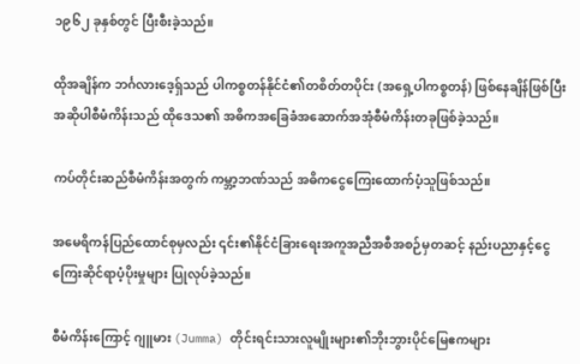၁၉၆၂ ခုနှစ်တွင် ပြီးစီးခဲ့သည်။

ထိုအချိန်က ဘင်္ဂလားဒေ့ရှ်သည် ပါကစ္စတန်နိုင်ငံ၏တစိတ်တပိုင်း (အရှေ့ပါကစ္စတန်) ဖြစ်နေချိန်ဖြစ်ပြီး အဆိုပါစီမံကိန်းသည် ထိုဒေသ၏ အဓိကအခြေခံအဆောက်အအုံစီမံကိန်းတခုဖြစ်ခဲ့သည်။

ကပ်တိုင်းဆည်စီမံကိန်းအတွက် ကမ္ဘာ့ဘဏ်သည် အဓိကငွေကြေးထောက်ပံ့သူဖြစ်သည်။

အမေရိကန်ပြည်ထောင်စုမှလည်း ၎င်း၏နိုင်ငံခြားရေးအကူအညီအစီအစဉ်မှတဆင့် နည်းပညာနှင့်ငွေကြေးဆိုင်ရာပံ့ပိုးမှုများ ပြုလုပ်ခဲ့သည်။

စီမံကိန်းကြောင့် ဂျူမား (Jumma) တိုင်းရင်းသားလူမျိုးများ၏ဘိုးဘွားပိုင်မြေဧကများ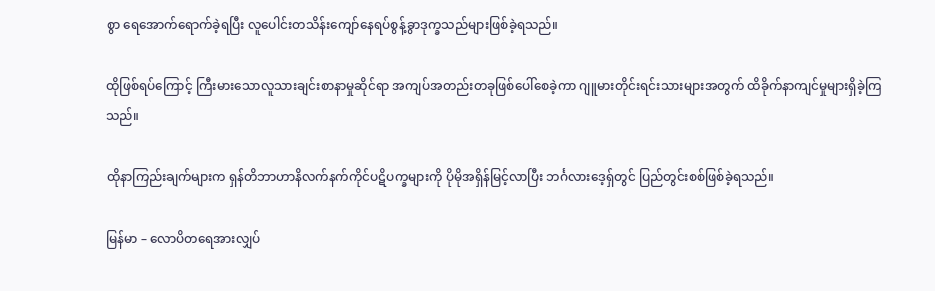စွာ ရေအောက်ရောက်ခဲ့ရပြီး လူပေါင်းတသိန်းကျော်နေရပ်စွန့်ခွာဒုက္ခသည်များဖြစ်ခဲ့ရသည်။

ထိုဖြစ်ရပ်ကြောင့် ကြီးမားသောလူသားချင်းစာနာမှုဆိုင်ရာ အကျပ်အတည်းတခုဖြစ်ပေါ်စေခဲ့ကာ ဂျူမားတိုင်းရင်းသားများအတွက် ထိခိုက်နာကျင်မှုများရှိခဲ့ကြသည်။

ထိုနာကြည်းချက်များက ရှန်တိဘာဟာနိလက်နက်ကိုင်ပဋိပက္ခများကို ပိုမိုအရှိန်မြင့်လာပြီး ဘင်္ဂလားဒေ့ရှ်တွင် ပြည်တွင်းစစ်ဖြစ်ခဲ့ရသည်။

မြန်မာ – လောပိတရေအားလျှပ်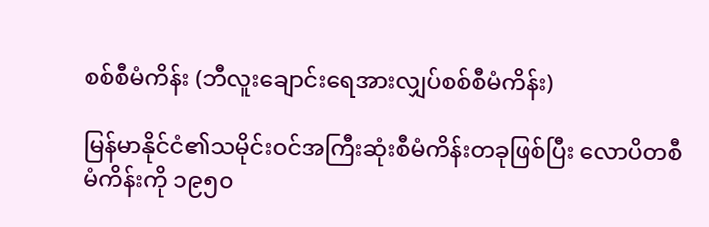စစ်စီမံကိန်း (ဘီလူးချောင်းရေအားလျှပ်စစ်စီမံကိန်း)

မြန်မာနိုင်ငံ၏သမိုင်းဝင်အကြီးဆုံးစီမံကိန်းတခုဖြစ်ပြီး လောပိတစီမံကိန်းကို ၁၉၅၀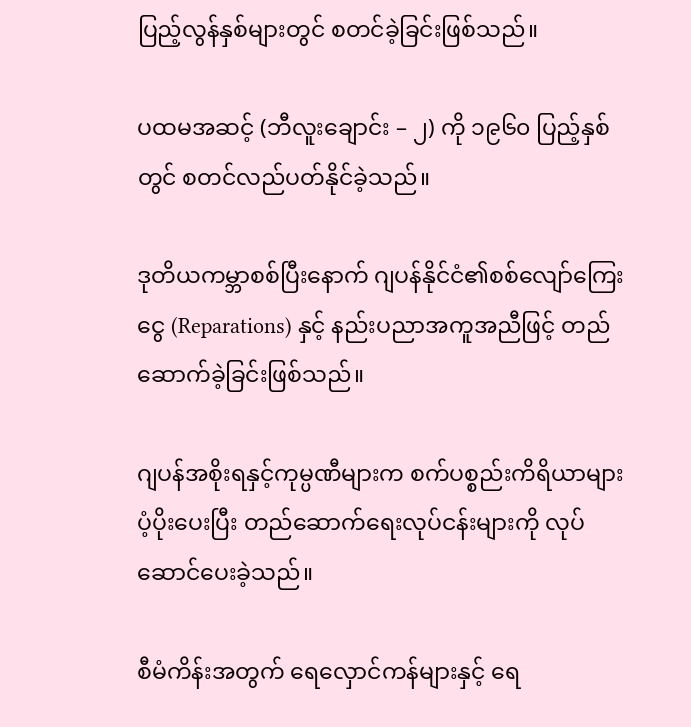ပြည့်လွန်နှစ်များတွင် စတင်ခဲ့ခြင်းဖြစ်သည်။

ပထမအဆင့် (ဘီလူးချောင်း – ၂) ကို ၁၉၆၀ ပြည့်နှစ်တွင် စတင်လည်ပတ်နိုင်ခဲ့သည်။

ဒုတိယကမ္ဘာစစ်ပြီးနောက် ဂျပန်နိုင်ငံ၏စစ်လျော်ကြေးငွေ (Reparations) နှင့် နည်းပညာအကူအညီဖြင့် တည်ဆောက်ခဲ့ခြင်းဖြစ်သည်။

ဂျပန်အစိုးရနှင့်ကုမ္ပဏီများက စက်ပစ္စည်းကိရိယာများပံ့ပိုးပေးပြီး တည်ဆောက်ရေးလုပ်ငန်းများကို လုပ်ဆောင်ပေးခဲ့သည်။

စီမံကိန်းအတွက် ရေလှောင်ကန်များနှင့် ရေ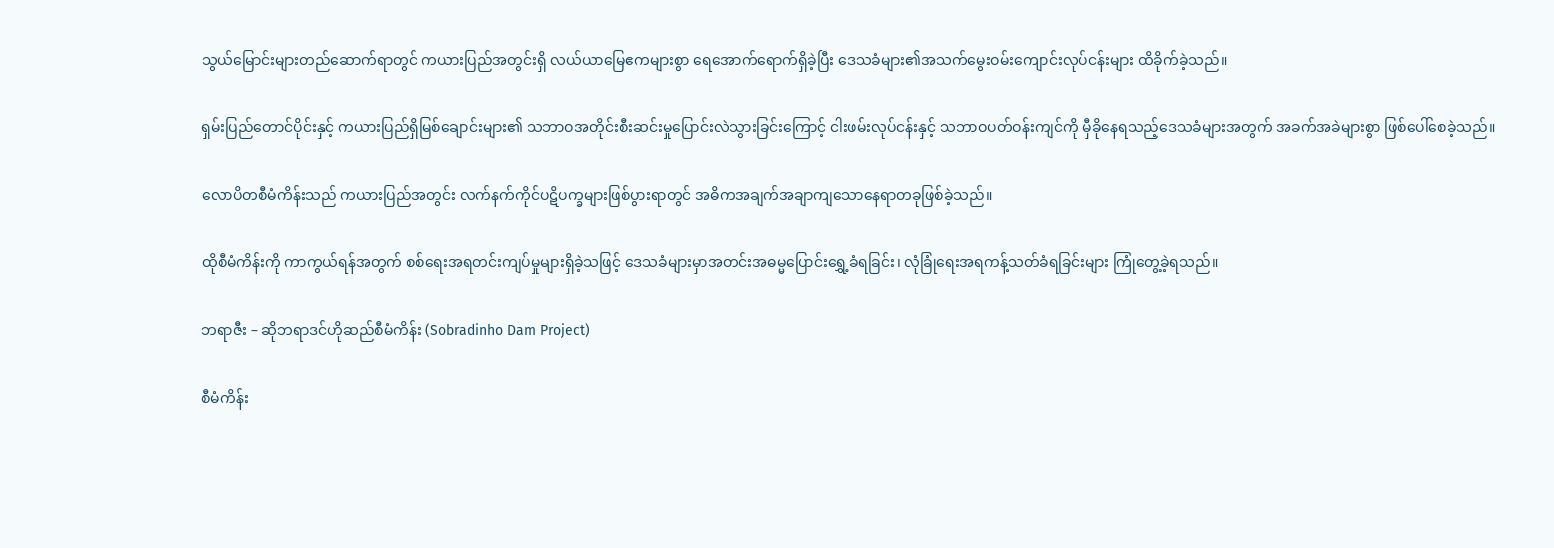သွယ်မြောင်းများတည်ဆောက်ရာတွင် ကယားပြည်အတွင်းရှိ လယ်ယာမြေဧကများစွာ ရေအောက်ရောက်ရှိခဲ့ပြီး ဒေသခံများ၏အသက်မွေးဝမ်းကျောင်းလုပ်ငန်းများ ထိခိုက်ခဲ့သည်။

ရှမ်းပြည်တောင်ပိုင်းနှင့် ကယားပြည်ရှိမြစ်ချောင်းများ၏ သဘာဝအတိုင်းစီးဆင်းမှုပြောင်းလဲသွားခြင်းကြောင့် ငါးဖမ်းလုပ်ငန်းနှင့် သဘာဝပတ်ဝန်းကျင်ကို မှီခိုနေရသည့်ဒေသခံများအတွက် အခက်အခဲများစွာ ဖြစ်ပေါ်စေခဲ့သည်။

လောပိတစီမံကိန်းသည် ကယားပြည်အတွင်း လက်နက်ကိုင်ပဋိပက္ခများဖြစ်ပွားရာတွင် အဓိကအချက်အချာကျသောနေရာတခုဖြစ်ခဲ့သည်။

ထိုစီမံကိန်းကို ကာကွယ်ရန်အတွက် စစ်ရေးအရတင်းကျပ်မှုများရှိခဲ့သဖြင့် ဒေသခံများမှာအတင်းအဓမ္မပြောင်းရွှေ့ခံရခြင်း၊ လုံခြုံရေးအရကန့်သတ်ခံရခြင်းများ ကြုံတွေ့ခဲ့ရသည်။

ဘရာဇီး – ဆိုဘရာဒင်ဟိုဆည်စီမံကိန်း (Sobradinho Dam Project)

စီမံကိန်း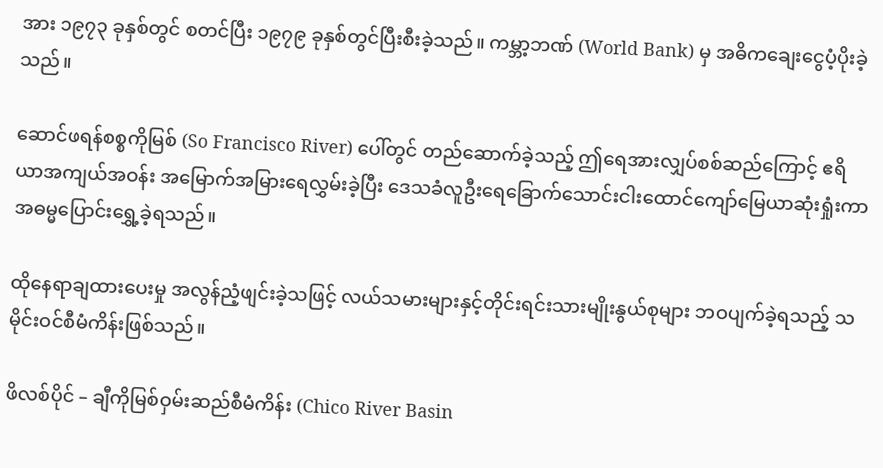အား ၁၉၇၃ ခုနှစ်တွင် စတင်ပြီး ၁၉၇၉ ခုနှစ်တွင်ပြီးစီးခဲ့သည်။ ကမ္ဘာ့ဘဏ် (World Bank) မှ အဓိကချေးငွေပံ့ပိုးခဲ့သည်။

ဆောင်ဖရန်စစ္စကိုမြစ် (So Francisco River) ပေါ်တွင် တည်ဆောက်ခဲ့သည့် ဤရေအားလျှပ်စစ်ဆည်ကြောင့် ဧရိယာအကျယ်အဝန်း အမြောက်အမြားရေလွှမ်းခဲ့ပြီး ဒေသခံလူဦးရေခြောက်သောင်းငါးထောင်ကျော်မြေယာဆုံးရှုံးကာ အဓမ္မပြောင်းရွှေ့ခဲ့ရသည်။

ထိုနေရာချထားပေးမှု အလွန်ညံ့ဖျင်းခဲ့သဖြင့် လယ်သမားများနှင့်တိုင်းရင်းသားမျိုးနွယ်စုများ ဘဝပျက်ခဲ့ရသည့် သမိုင်းဝင်စီမံကိန်းဖြစ်သည်။

ဖိလစ်ပိုင် – ချီကိုမြစ်ဝှမ်းဆည်စီမံကိန်း (Chico River Basin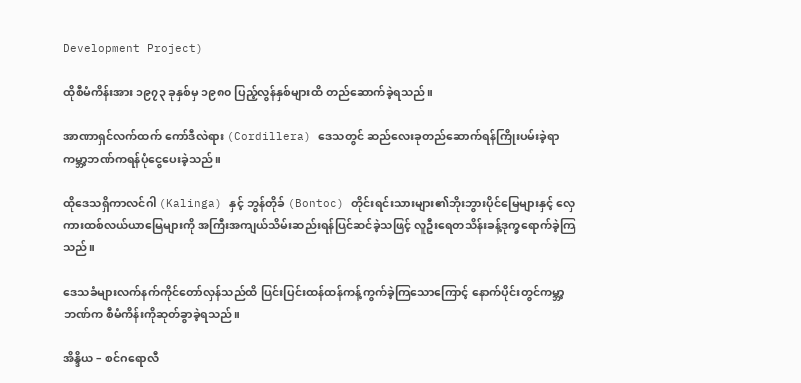Development Project)

ထိုစီမံကိန်းအား ၁၉၇၃ ခုနှစ်မှ ၁၉၈၀ ပြည့်လွန်နှစ်များထိ တည်ဆောက်ခဲ့ရသည်။

အာဏာရှင်လက်ထက် ကော်ဒီလဲရား (Cordillera) ဒေသတွင် ဆည်လေးခုတည်ဆောက်ရန်ကြိုးပမ်းခဲ့ရာ ကမ္ဘာ့ဘဏ်ကရန်ပုံငွေပေးခဲ့သည်။

ထိုဒေသရှိကာလင်ဂါ (Kalinga) နှင့် ဘွန်တိုခ် (Bontoc) တိုင်းရင်းသားများ၏ဘိုးဘွားပိုင်မြေများနှင့် လှေကားထစ်လယ်ယာမြေများကို အကြီးအကျယ်သိမ်းဆည်းရန်ပြင်ဆင်ခဲ့သဖြင့် လူဦးရေတသိန်းခန့်ဒုက္ခရောက်ခဲ့ကြသည်။

ဒေသခံများလက်နက်ကိုင်တော်လှန်သည်ထိ ပြင်းပြင်းထန်ထန်ကန့်ကွက်ခဲ့ကြသောကြောင့် နောက်ပိုင်းတွင်ကမ္ဘာ့ဘဏ်က စီမံကိန်းကိုဆုတ်ခွာခဲ့ရသည်။

အိန္ဒိယ – စင်ဂရောလီ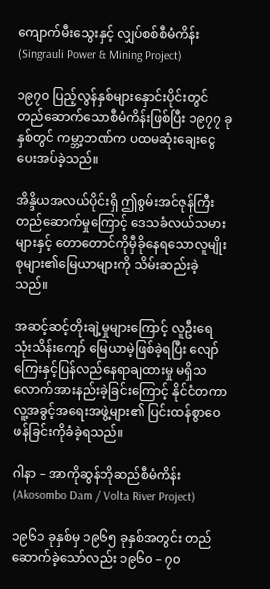ကျောက်မီးသွေးနှင့် လျှပ်စစ်စီမံကိန်း (Singrauli Power & Mining Project)

၁၉၇၀ ပြည့်လွန်နှစ်များနှောင်းပိုင်းတွင် တည်ဆောက်သောစီမံကိန်းဖြစ်ပြီး ၁၉၇၇ ခုနှစ်တွင် ကမ္ဘာ့ဘဏ်က ပထမဆုံးချေးငွေပေးအပ်ခဲ့သည်။

အိန္ဒိယအလယ်ပိုင်းရှိ ဤစွမ်းအင်ဇုန်ကြီးတည်ဆောက်မှုကြောင့် ဒေသခံလယ်သမားများနှင့် တောတောင်ကိုမှီခိုနေရသောလူမျိုးစုများ၏မြေယာများကို သိမ်းဆည်းခဲ့သည်။

အဆင့်ဆင့်တိုးချဲ့မှုများကြောင့် လူဦးရေသုံးသိန်းကျော် မြေယာမဲ့ဖြစ်ခဲ့ရပြီး လျော်ကြေးနှင့်ပြန်လည်နေရာချထားမှု မရှိသလောက်အားနည်းခဲ့ခြင်းကြောင့် နိုင်ငံတကာလူ့အခွင့်အရေးအဖွဲ့များ၏ ပြင်းထန်စွာဝေဖန်ခြင်းကိုခံခဲ့ရသည်။

ဂါနာ – အာကိုဆွန်ဘိုဆည်စီမံကိန်း (Akosombo Dam / Volta River Project)

၁၉၆၁ ခုနှစ်မှ ၁၉၆၅ ခုနှစ်အတွင်း တည်ဆောက်ခဲ့သော်လည်း ၁၉၆၀ – ၇၀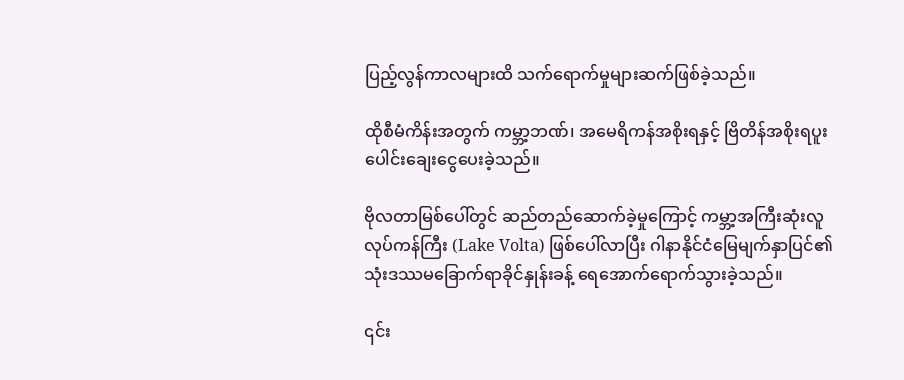ပြည့်လွန်ကာလများထိ သက်ရောက်မှုများဆက်ဖြစ်ခဲ့သည်။

ထိုစီမံကိန်းအတွက် ကမ္ဘာ့ဘဏ်၊ အမေရိကန်အစိုးရနှင့် ဗြိတိန်အစိုးရပူးပေါင်းချေးငွေပေးခဲ့သည်။

ဗိုလတာမြစ်ပေါ်တွင် ဆည်တည်ဆောက်ခဲ့မှုကြောင့် ကမ္ဘာ့အကြီးဆုံးလူလုပ်ကန်ကြီး (Lake Volta) ဖြစ်ပေါ်လာပြီး ဂါနာနိုင်ငံမြေမျက်နှာပြင်၏သုံးဒဿမခြောက်ရာခိုင်နှုန်းခန့် ရေအောက်ရောက်သွားခဲ့သည်။

၎င်း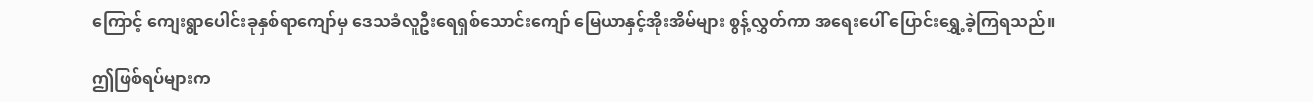ကြောင့် ကျေးရွာပေါင်းခုနှစ်ရာကျော်မှ ဒေသခံလူဦးရေရှစ်သောင်းကျော် မြေယာနှင့်အိုးအိမ်များ စွန့်လွှတ်ကာ အရေးပေါ် ပြောင်းရွှေ့ခဲ့ကြရသည်။

ဤဖြစ်ရပ်များက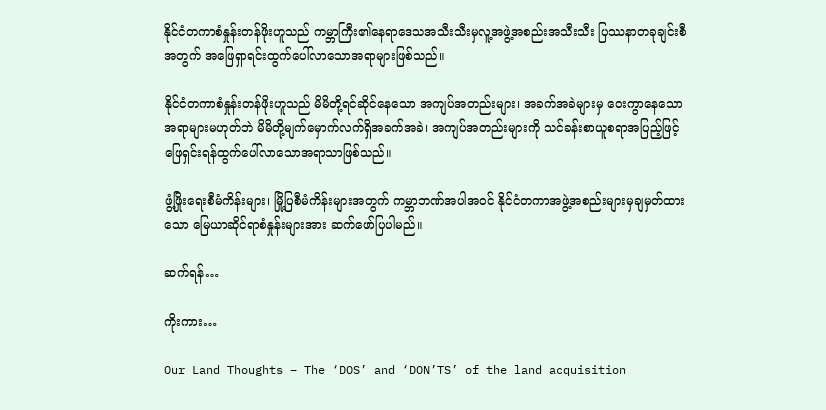နိုင်ငံတကာစံနှုန်းတန်ဖိုးဟူသည် ကမ္ဘာကြီး၏နေရာဒေသအသီးသီးမှလူ့အဖွဲ့အစည်းအသီးသီး ပြဿနာတခုချင်းစီအတွက် အဖြေရှာရင်းထွက်ပေါ်လာသောအရာများဖြစ်သည်။

နိုင်ငံတကာစံနှုန်းတန်ဖိုးဟူသည် မိမိတို့ရင်ဆိုင်နေသော အကျပ်အတည်းများ၊ အခက်အခဲများမှ ဝေးကွာနေသောအရာများမဟုတ်ဘဲ မိမိတို့မျက်မှောက်လက်ရှိအခက်အခဲ၊ အကျပ်အတည်းများကို သင်ခန်းစာယူစရာအပြည့်ဖြင့် ဖြေရှင်းရန်ထွက်ပေါ်လာသောအရာသာဖြစ်သည်။

ဖွံ့ဖြိုးရေးစီမံကိန်းများ၊ မြို့ပြစီမံကိန်းများအတွက် ကမ္ဘာဘဏ်အပါအဝင် နိုင်ငံတကာအဖွဲ့အစည်းများမှချမှတ်ထားသော မြေယာဆိုင်ရာစံနှုန်းများအား ဆက်ဖော်ပြပါမည်။

ဆက်ရန်…

ကိုးကား…

Our Land Thoughts – The ‘DOS’ and ‘DON’TS’ of the land acquisition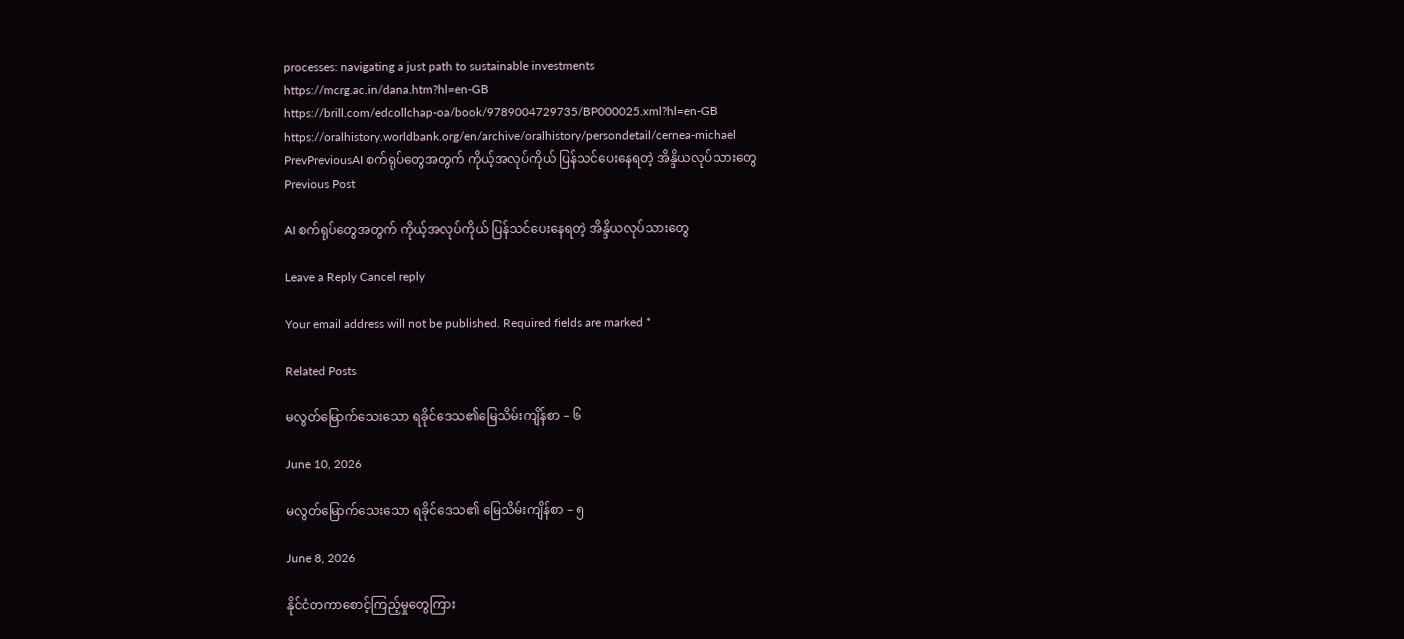processes: navigating a just path to sustainable investments
https://mcrg.ac.in/dana.htm?hl=en-GB
https://brill.com/edcollchap-oa/book/9789004729735/BP000025.xml?hl=en-GB
https://oralhistory.worldbank.org/en/archive/oralhistory/persondetail/cernea-michael
PrevPreviousAI စက်ရုပ်တွေအတွက် ကိုယ့်အလုပ်ကိုယ် ပြန်သင်ပေးနေရတဲ့ အိန္ဒိယလုပ်သားတွေ
Previous Post

AI စက်ရုပ်တွေအတွက် ကိုယ့်အလုပ်ကိုယ် ပြန်သင်ပေးနေရတဲ့ အိန္ဒိယလုပ်သားတွေ

Leave a Reply Cancel reply

Your email address will not be published. Required fields are marked *

Related Posts

မလွတ်မြောက်သေးသော ရခိုင်ဒေသ၏မြေသိမ်းကျိန်စာ – ၆

June 10, 2026

မလွတ်မြောက်သေးသော ရခိုင်ဒေသ၏ မြေသိမ်းကျိန်စာ – ၅

June 8, 2026

နိုင်ငံတကာစောင့်ကြည့်မှုတွေကြား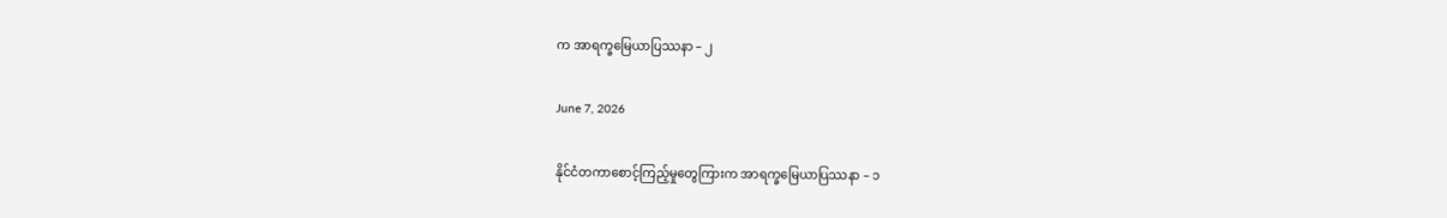က အာရက္ခမြေယာပြဿနာ – ၂

June 7, 2026

နိုင်ငံတကာစောင့်ကြည့်မှုတွေကြားက အာရက္ခမြေယာပြဿနာ – ၁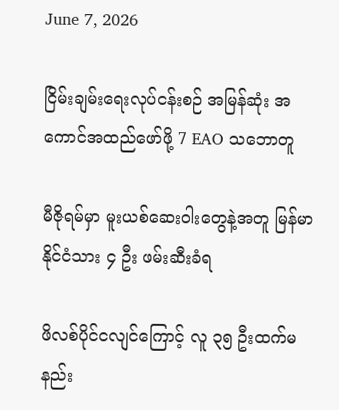June 7, 2026

ငြိမ်းချမ်းရေးလုပ်ငန်းစဉ် အမြန်ဆုံး အကောင်အထည်ဖော်ဖို့ 7 EAO သဘောတူ

မီဇိုရမ်မှာ မူးယစ်ဆေးဝါးတွေနဲ့အတူ မြန်မာနိုင်ငံသား ၄ ဦး ဖမ်းဆီးခံရ

ဖိလစ်ပိုင်ငလျင်ကြောင့် လူ ၃၅ ဦးထက်မနည်း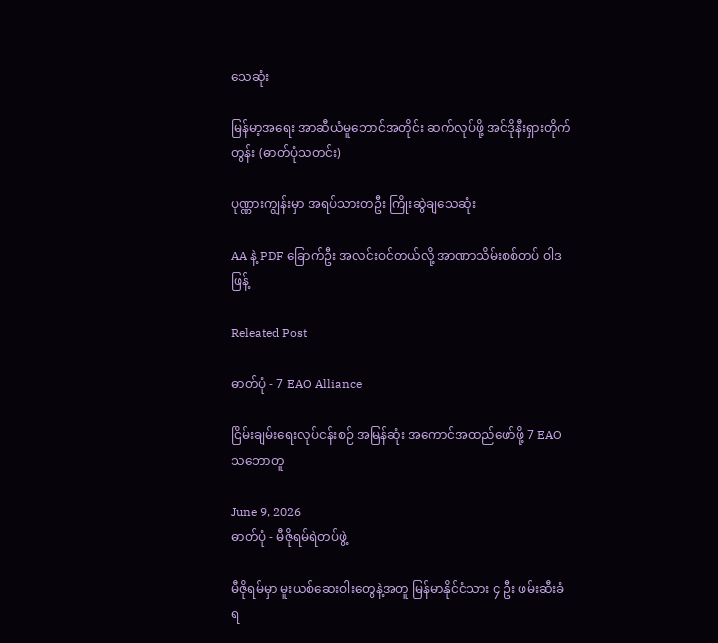သေဆုံး

မြန်မာ့အရေး အာဆီယံမူဘောင်အတိုင်း ဆက်လုပ်ဖို့ အင်ဒိုနီးရှားတိုက်တွန်း (ဓာတ်ပုံသတင်း)

ပုဏ္ဏားကျွန်းမှာ အရပ်သားတဦး ကြိုးဆွဲချသေဆုံး

AA နဲ့ PDF ခြောက်ဦး အလင်းဝင်တယ်လို့ အာဏာသိမ်းစစ်တပ် ဝါဒဖြန့်

Releated Post

ဓာတ်ပုံ - 7 EAO Alliance

ငြိမ်းချမ်းရေးလုပ်ငန်းစဉ် အမြန်ဆုံး အကောင်အထည်ဖော်ဖို့ 7 EAO သဘောတူ

June 9, 2026
ဓာတ်ပုံ - မီဇိုရမ်ရဲတပ်ဖွဲ့

မီဇိုရမ်မှာ မူးယစ်ဆေးဝါးတွေနဲ့အတူ မြန်မာနိုင်ငံသား ၄ ဦး ဖမ်းဆီးခံရ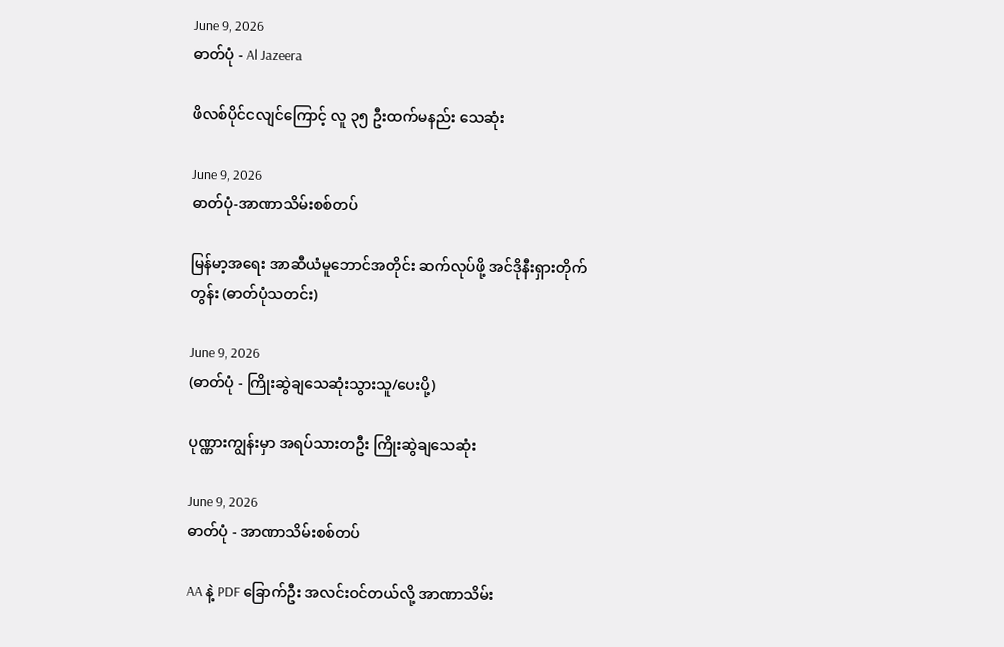June 9, 2026
ဓာတ်ပုံ - Al Jazeera

ဖိလစ်ပိုင်ငလျင်ကြောင့် လူ ၃၅ ဦးထက်မနည်း သေဆုံး

June 9, 2026
ဓာတ်ပုံ-အာဏာသိမ်းစစ်တပ်

မြန်မာ့အရေး အာဆီယံမူဘောင်အတိုင်း ဆက်လုပ်ဖို့ အင်ဒိုနီးရှားတိုက်တွန်း (ဓာတ်ပုံသတင်း)

June 9, 2026
(ဓာတ်ပုံ - ကြိုးဆွဲချသေဆုံးသွားသူ/ပေးပို့)

ပုဏ္ဏားကျွန်းမှာ အရပ်သားတဦး ကြိုးဆွဲချသေဆုံး

June 9, 2026
ဓာတ်ပုံ - အာဏာသိမ်းစစ်တပ်

AA နဲ့ PDF ခြောက်ဦး အလင်းဝင်တယ်လို့ အာဏာသိမ်း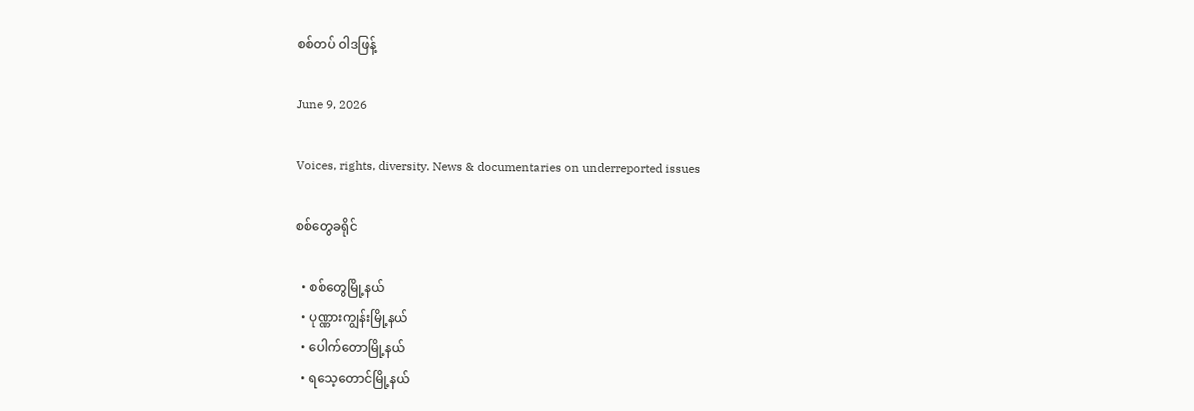စစ်တပ် ဝါဒဖြန့်

June 9, 2026

Voices, rights, diversity. News & documentaries on underreported issues

စစ်တွေခရိုင်

  • စစ်တွေမြို့နယ်
  • ပုဏ္ဏားကျွန်းမြို့နယ်
  • ပေါက်တောမြို့နယ်
  • ရသေ့တောင်မြို့နယ်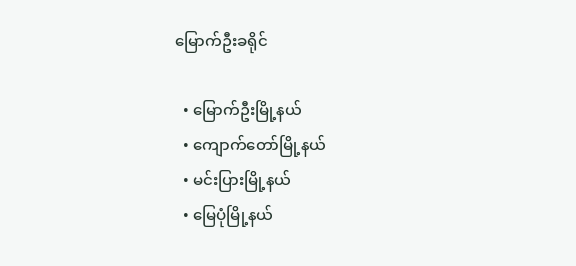မြောက်ဦးခရိုင်

  • မြောက်ဦးမြို့နယ်
  • ကျောက်တော်မြို့နယ်
  • မင်းပြားမြို့နယ်
  • မြေပုံမြို့နယ်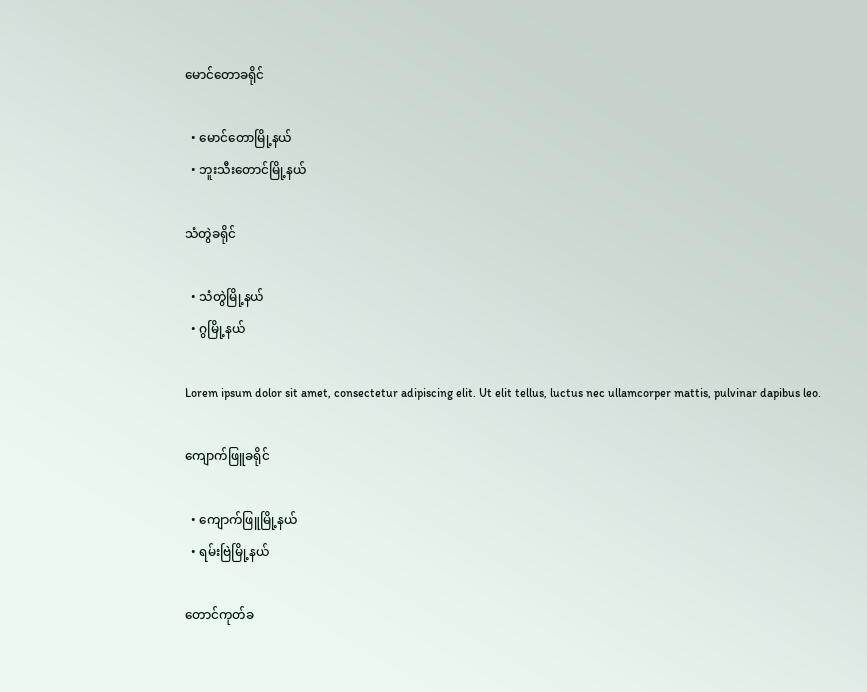မောင်တောခရိုင်

  • မောင်တောမြို့နယ်
  • ဘူးသီးတောင်မြို့နယ်

သံတွဲခရိုင်

  • သံတွဲမြို့နယ်
  • ဂွမြို့နယ်

Lorem ipsum dolor sit amet, consectetur adipiscing elit. Ut elit tellus, luctus nec ullamcorper mattis, pulvinar dapibus leo.

ကျောက်ဖြူခရိုင်

  • ကျောက်ဖြူမြို့နယ်
  • ရမ်းဗြဲမြို့နယ်

တောင်ကုတ်ခ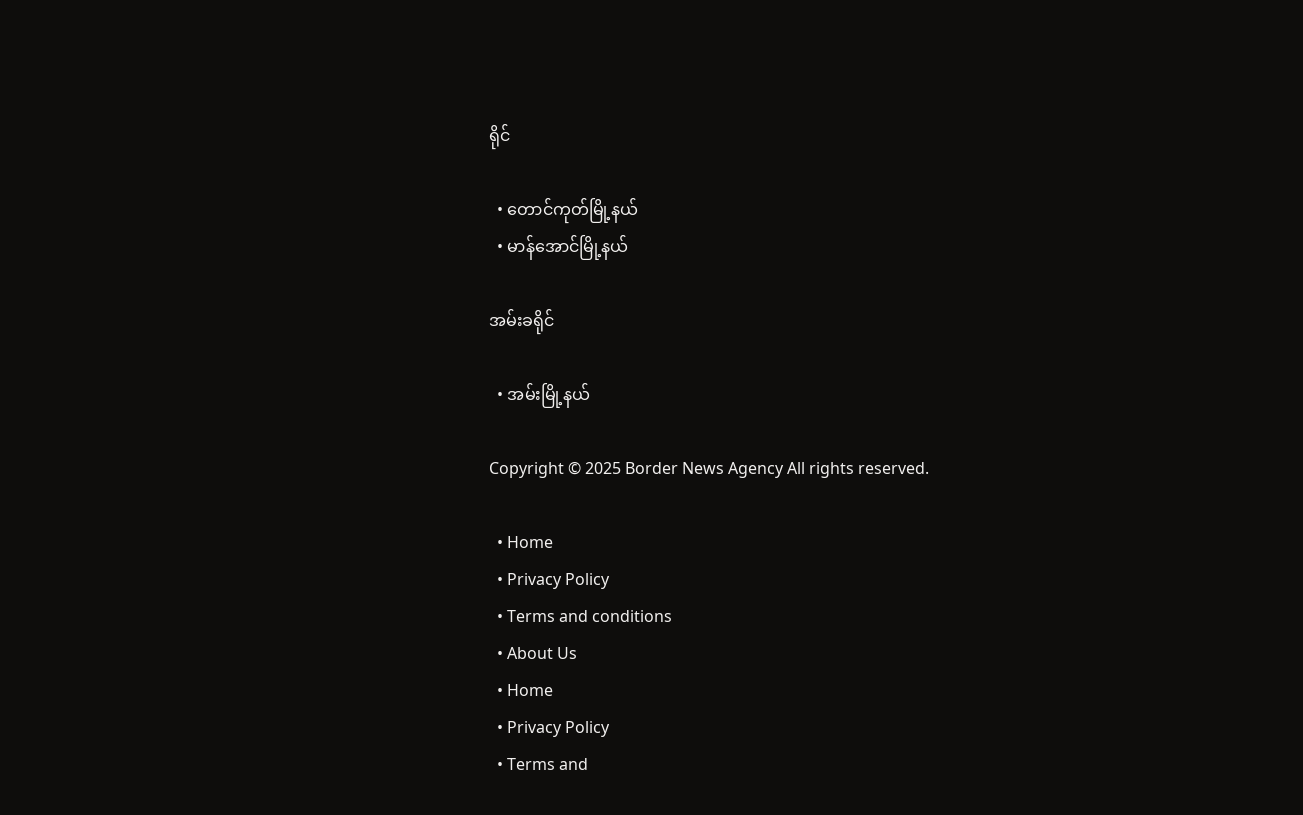ရိုင်

  • တောင်ကုတ်မြို့နယ်
  • မာန်အောင်မြို့နယ်

အမ်းခရိုင်

  • အမ်းမြို့နယ်

Copyright © 2025 Border News Agency All rights reserved.

  • Home
  • Privacy Policy
  • Terms and conditions
  • About Us
  • Home
  • Privacy Policy
  • Terms and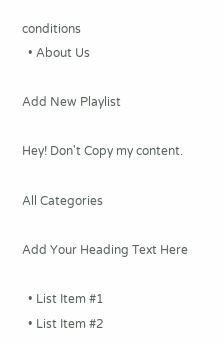conditions
  • About Us

Add New Playlist

Hey! Don't Copy my content.

All Categories

Add Your Heading Text Here

  • List Item #1
  • List Item #2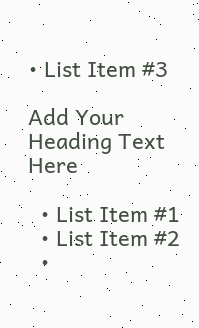• List Item #3

Add Your Heading Text Here

  • List Item #1
  • List Item #2
  •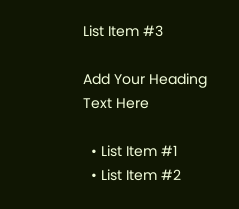List Item #3

Add Your Heading Text Here

  • List Item #1
  • List Item #2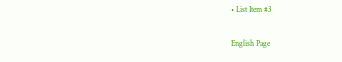• List Item #3

English Page